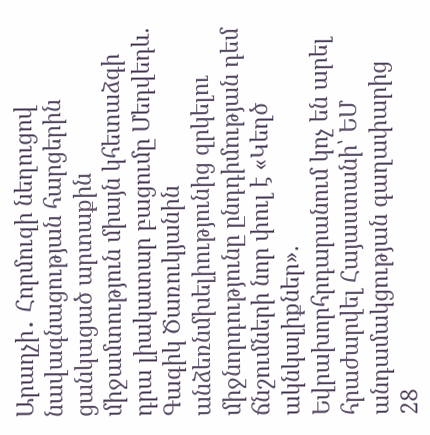Արաղչի․ Հորմուզի նեղուցով նավագնացության հարցերին ցանկացած արտաքին միջամտություն միայն կհետաձգի դրա լիակատար բացումը Մեդվեդև. Գագիկ Ծառուկյանին անձեռնմխելիությունից զրկելու միջնորդությունը ընդդիմության դեմ ճնշումների նոր փուլ է «Կեղծ ակնկալիքներ». Եվրախորհրդարանում կոչ են արել հրաժարվել Հայաստանի՝ ԵՄ անդամակցության գաղափարից
28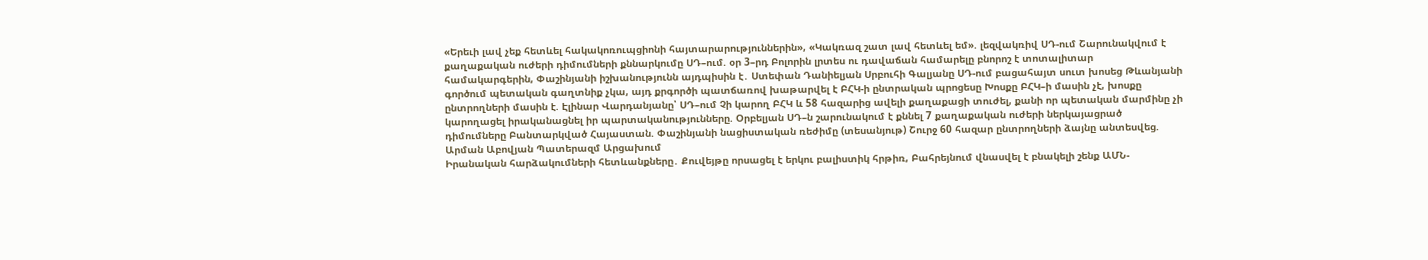«Երեւի լավ չեք հետևել հակակոռուպցիոնի հայտարարություններին», «Կակռազ շատ լավ հետևել եմ». լեզվակռիվ ՍԴ-ում Շարունակվում է քաղաքական ուժերի դիմումների քննարկումը ՍԴ–ում. օր 3–րդ Բոլորին լրտես ու դավաճան համարելը բնորոշ է տոտալիտար համակարգերին, Փաշինյանի իշխանությունն այդպիսին է․ Ստեփան Դանիելյան Սրբուհի Գալյանը ՍԴ-ում բացահայտ սուտ խոսեց Թևանյանի գործում պետական գաղտնիք չկա, այդ քրգործի պատճառով խաթարվել է ԲՀԿ-ի ընտրական պրոցեսը Խոսքը ԲՀԿ–ի մասին չէ, խոսքը ընտրողների մասին է. Էլինար Վարդանյանը՝ ՍԴ–ում Չի կարող ԲՀԿ և 58 հազարից ավելի քաղաքացի տուժել, քանի որ պետական մարմինը չի կարողացել իրականացնել իր պարտականությունները. Օրբելյան ՍԴ–ն շարունակում է քննել 7 քաղաքական ուժերի ներկայացրած դիմումները Բանտարկված Հայաստան. Փաշինյանի նացիստական ռեժիմը (տեսանյութ) Շուրջ 60 հազար ընտրողների ձայնը անտեսվեց. Արման Աբովյան Պատերազմ Արցախում
Իրանական հարձակումների հետևանքները․ Քուվեյթը որսացել է երկու բալիստիկ հրթիռ, Բահրեյնում վնասվել է բնակելի շենք ԱՄՆ-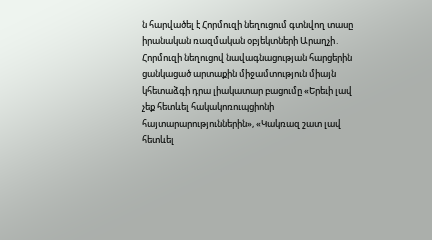ն հարվածել է Հորմուզի նեղուցում գտնվող տասը իրանական ռազմական օբյեկտների Արաղչի․ Հորմուզի նեղուցով նավագնացության հարցերին ցանկացած արտաքին միջամտություն միայն կհետաձգի դրա լիակատար բացումը «Երեւի լավ չեք հետևել հակակոռուպցիոնի հայտարարություններին», «Կակռազ շատ լավ հետևել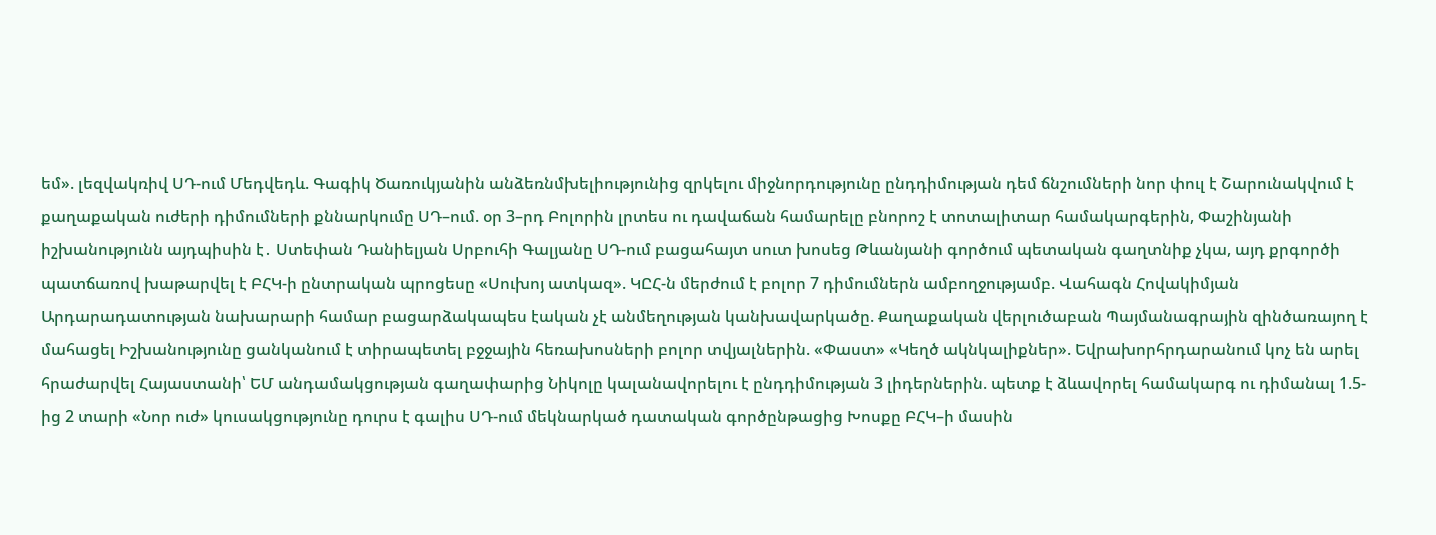եմ». լեզվակռիվ ՍԴ-ում Մեդվեդև. Գագիկ Ծառուկյանին անձեռնմխելիությունից զրկելու միջնորդությունը ընդդիմության դեմ ճնշումների նոր փուլ է Շարունակվում է քաղաքական ուժերի դիմումների քննարկումը ՍԴ–ում. օր 3–րդ Բոլորին լրտես ու դավաճան համարելը բնորոշ է տոտալիտար համակարգերին, Փաշինյանի իշխանությունն այդպիսին է․ Ստեփան Դանիելյան Սրբուհի Գալյանը ՍԴ-ում բացահայտ սուտ խոսեց Թևանյանի գործում պետական գաղտնիք չկա, այդ քրգործի պատճառով խաթարվել է ԲՀԿ-ի ընտրական պրոցեսը «Սուխոյ ատկազ». ԿԸՀ-ն մերժում է բոլոր 7 դիմումներն ամբողջությամբ. Վահագն Հովակիմյան Արդարադատության նախարարի համար բացարձակապես էական չէ անմեղության կանխավարկածը. Քաղաքական վերլուծաբան Պայմանագրային զինծառայող է մահացել Իշխանությունը ցանկանում է տիրապետել բջջային հեռախոսների բոլոր տվյալներին. «Փաստ» «Կեղծ ակնկալիքներ». Եվրախորհրդարանում կոչ են արել հրաժարվել Հայաստանի՝ ԵՄ անդամակցության գաղափարից Նիկոլը կալանավորելու է ընդդիմության 3 լիդերներին. պետք է ձևավորել համակարգ ու դիմանալ 1.5-ից 2 տարի «Նոր ուժ» կուսակցությունը դուրս է գալիս ՍԴ-ում մեկնարկած դատական գործընթացից Խոսքը ԲՀԿ–ի մասին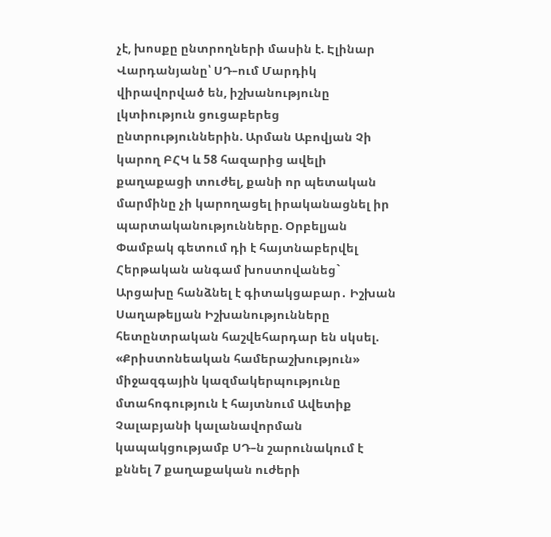չէ, խոսքը ընտրողների մասին է. Էլինար Վարդանյանը՝ ՍԴ–ում Մարդիկ վիրավորված են, իշխանությունը լկտիություն ցուցաբերեց ընտրություններին. Արման Աբովյան Չի կարող ԲՀԿ և 58 հազարից ավելի քաղաքացի տուժել, քանի որ պետական մարմինը չի կարողացել իրականացնել իր պարտականությունները. Օրբելյան Փամբակ գետում դի է հայտնաբերվել Հերթական անգամ խոստովանեց` Արցախը հանձնել է գիտակցաբար․ Իշխան Սաղաթելյան Իշխանությունները հետընտրական հաշվեհարդար են սկսել. «Քրիստոնեական համերաշխություն» միջազգային կազմակերպությունը մտահոգություն է հայտնում Ավետիք Չալաբյանի կալանավորման կապակցությամբ ՍԴ–ն շարունակում է քննել 7 քաղաքական ուժերի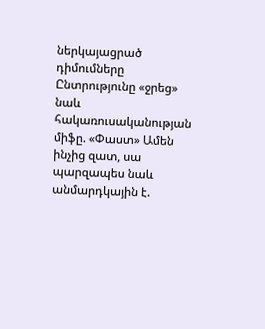ներկայացրած դիմումները Ընտրությունը «ջրեց» նաև հակառուսականության միֆը. «Փաստ» Ամեն ինչից զատ, սա պարզապես նաև անմարդկային է.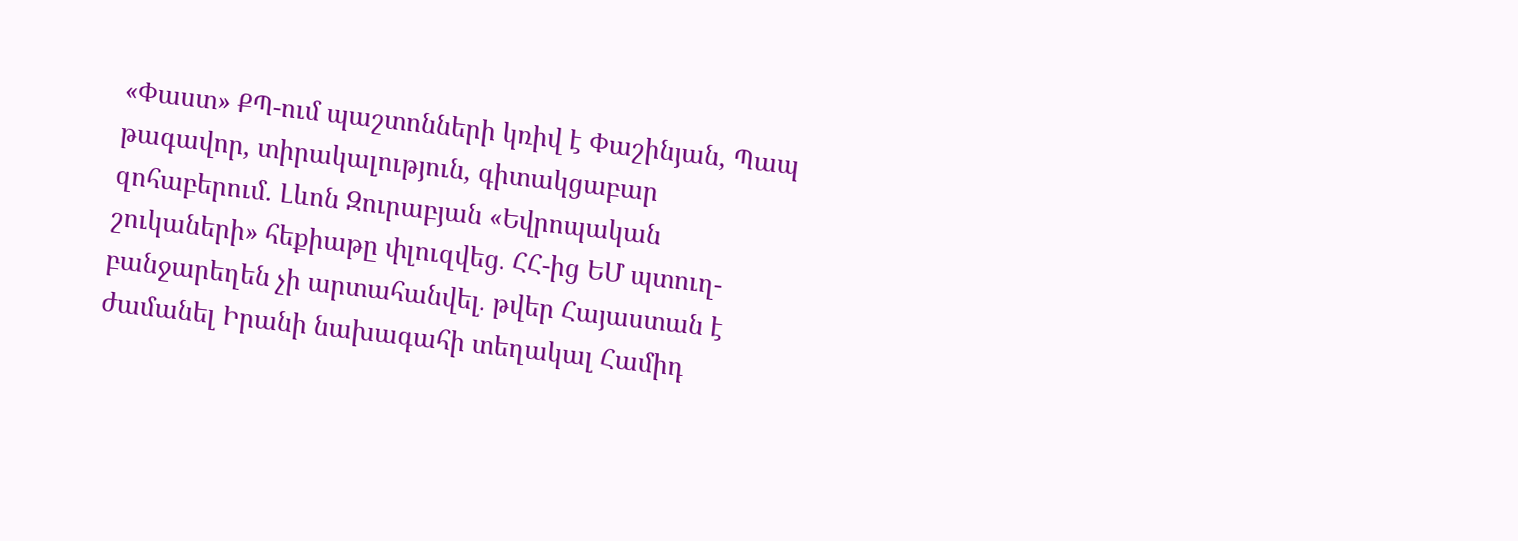«Փաստ» ՔՊ-ում պաշտոնների կռիվ է Փաշինյան, Պապ թագավոր, տիրակալություն, գիտակցաբար զոհաբերում. Լևոն Զուրաբյան «Եվրոպական շուկաների» հեքիաթը փլուզվեց․ ՀՀ-ից ԵՄ պտուղ-բանջարեղեն չի արտահանվել․ թվեր Հայաստան է ժամանել Իրանի նախագահի տեղակալ Համիդ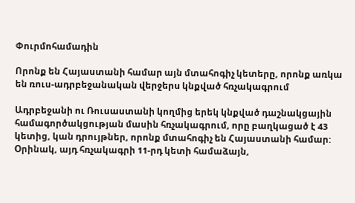Փուրմոհամադին

Որոնք են Հայաստանի համար այն մտահոգիչ կետերը, որոնք առկա են ռուս-ադրբեջանական վերջերս կնքված հռչակագրում

Ադրբեջանի ու Ռուսաստանի կողմից երեկ կնքված դաշնակցային համագործակցության մասին հռչակագրում, որը բաղկացած է 43 կետից, կան դրույթներ, որոնք մտահոգիչ են Հայաստանի համար: Օրինակ, այդ հռչակագրի 11-րդ կետի համաձայն,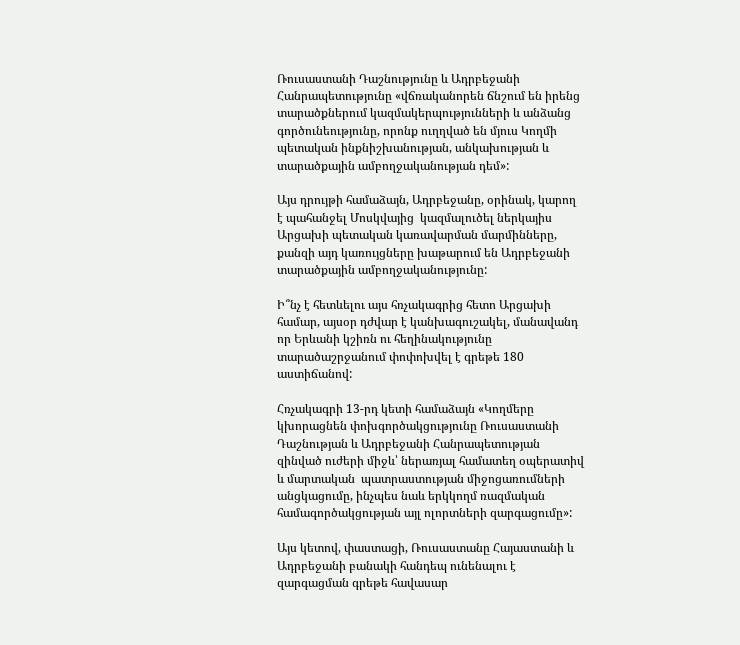Ռուսաստանի Դաշնությունը և Ադրբեջանի Հանրապետությունը «վճռականորեն ճնշում են իրենց տարածքներում կազմակերպությունների և անձանց գործունեությունը, որոնք ուղղված են մյուս Կողմի պետական ինքնիշխանության, անկախության և տարածքային ամբողջականության դեմ»:

Այս դրույթի համաձայն, Ադրբեջանը, օրինակ, կարող է պահանջել Մոսկվայից  կազմալուծել ներկայիս Արցախի պետական կառավարման մարմինները, քանզի այդ կառույցները խաթարում են Ադրբեջանի տարածքային ամբողջականությունը:

Ի՞նչ է հետևելու այս հռչակագրից հետո Արցախի համար, այսօր դժվար է կանխագուշակել, մանավանդ որ Երևանի կշիռն ու հեղինակությունը տարածաշրջանում փոփոխվել է գրեթե 180 աստիճանով:

Հռչակագրի 13-րդ կետի համաձայն «Կողմերը կխորացնեն փոխգործակցությունը Ռուսաստանի Դաշնության և Ադրբեջանի Հանրապետության զինված ուժերի միջև՝ ներառյալ համատեղ օպերատիվ և մարտական  պատրաստության միջոցառումների անցկացումը, ինչպես նաև երկկողմ ռազմական համագործակցության այլ ոլորտների զարգացումը»:

Այս կետով, փաստացի, Ռուսաստանը Հայաստանի և Ադրբեջանի բանակի հանդեպ ունենալու է զարգացման գրեթե հավասար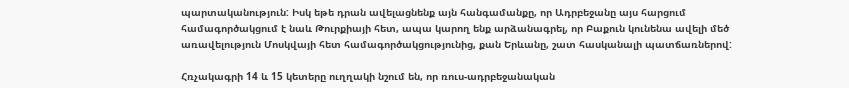պարտականություն: Իսկ եթե դրան ավելացնենք այն հանգամանքը, որ Ադրբեջանը այս հարցում համագործակցում է նաև Թուրքիայի հետ, ապա կարող ենք արձանագրել, որ Բաքուն կունենա ավելի մեծ առավելություն Մոսկվայի հետ համագործակցությունից, քան Երևանը, շատ հասկանալի պատճառներով:

Հռչակագրի 14 և 15 կետերը ուղղակի նշում են, որ ռուս-ադրբեջանական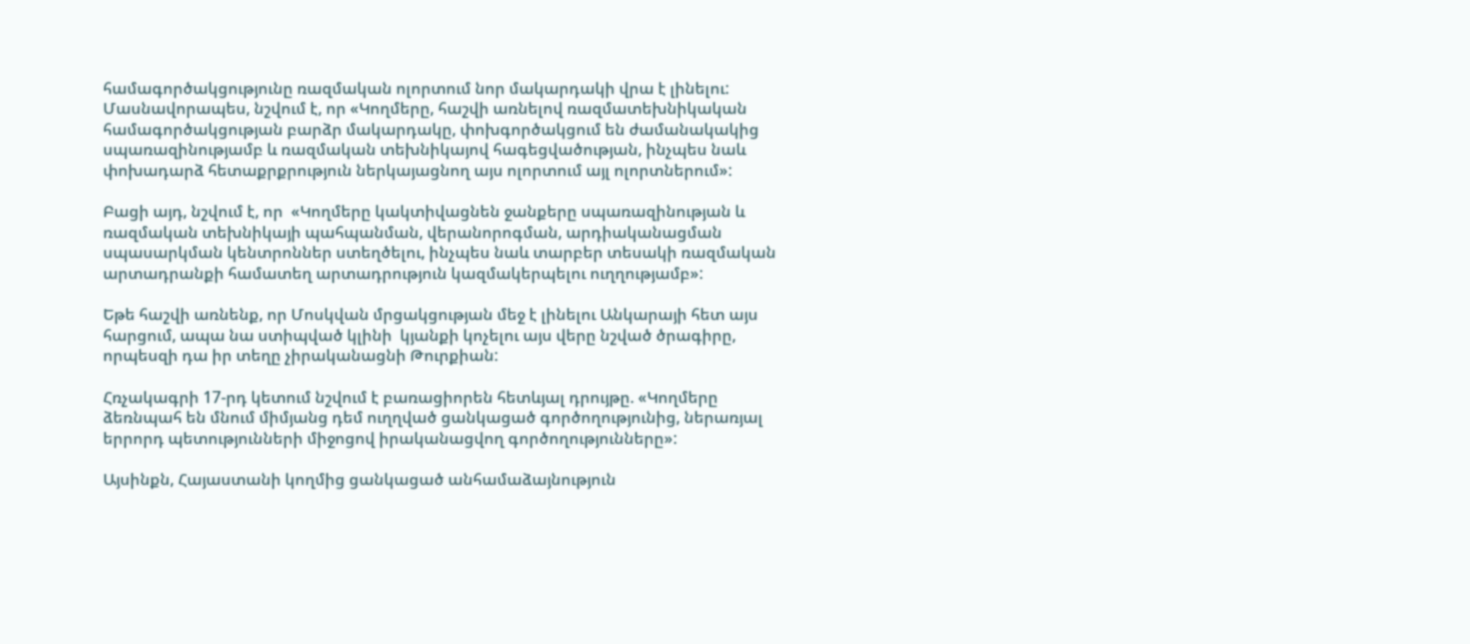համագործակցությունը ռազմական ոլորտում նոր մակարդակի վրա է լինելու: Մասնավորապես, նշվում է, որ «Կողմերը, հաշվի առնելով ռազմատեխնիկական համագործակցության բարձր մակարդակը, փոխգործակցում են ժամանակակից սպառազինությամբ և ռազմական տեխնիկայով հագեցվածության, ինչպես նաև փոխադարձ հետաքրքրություն ներկայացնող այս ոլորտում այլ ոլորտներում»:

Բացի այդ, նշվում է, որ  «Կողմերը կակտիվացնեն ջանքերը սպառազինության և ռազմական տեխնիկայի պահպանման, վերանորոգման, արդիականացման սպասարկման կենտրոններ ստեղծելու, ինչպես նաև տարբեր տեսակի ռազմական արտադրանքի համատեղ արտադրություն կազմակերպելու ուղղությամբ»:

Եթե հաշվի առնենք, որ Մոսկվան մրցակցության մեջ է լինելու Անկարայի հետ այս հարցում, ապա նա ստիպված կլինի  կյանքի կոչելու այս վերը նշված ծրագիրը, որպեսզի դա իր տեղը չիրականացնի Թուրքիան:

Հռչակագրի 17-րդ կետում նշվում է բառացիորեն հետևյալ դրույթը. «Կողմերը ձեռնպահ են մնում միմյանց դեմ ուղղված ցանկացած գործողությունից, ներառյալ երրորդ պետությունների միջոցով իրականացվող գործողությունները»:

Այսինքն, Հայաստանի կողմից ցանկացած անհամաձայնություն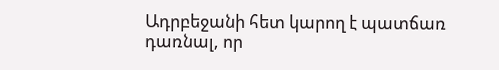Ադրբեջանի հետ կարող է պատճառ դառնալ, որ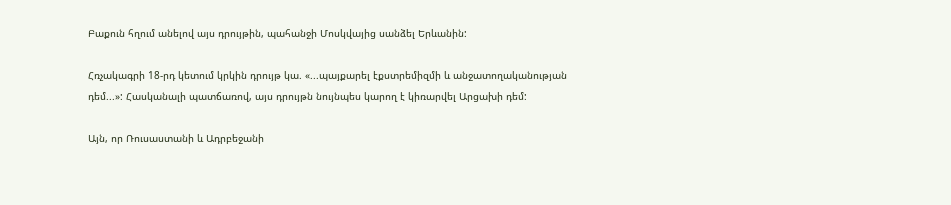Բաքուն հղում անելով այս դրույթին, պահանջի Մոսկվայից սանձել Երևանին:

Հռչակագրի 18-րդ կետում կրկին դրույթ կա. «...պայքարել էքստրեմիզմի և անջատողականության դեմ...»: Հասկանալի պատճառով, այս դրույթն նույնպես կարող է կիռարվել Արցախի դեմ:

Այն, որ Ռուսաստանի և Ադրբեջանի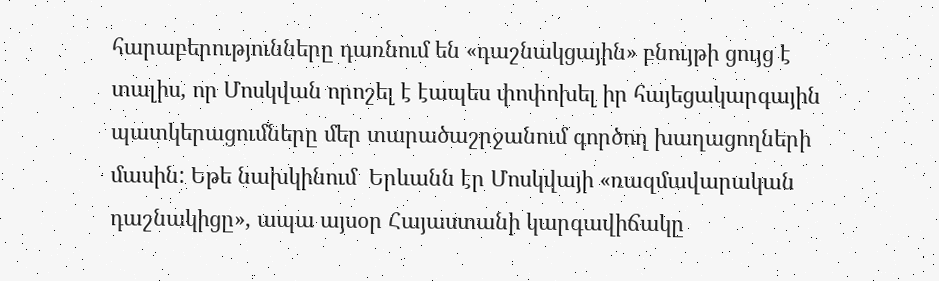հարաբերությունները դառնում են «դաշնակցային» բնույթի ցույց է տալիս, որ Մոսկվան որոշել է էապես փոփոխել իր հայեցակարգային պատկերացումները մեր տարածաշրջանում գործող խաղացողների մասին: Եթե նախկինում  Երևանն էր Մոսկվայի «ռազմավարական դաշնակիցը», ապա այսօր Հայաստանի կարգավիճակը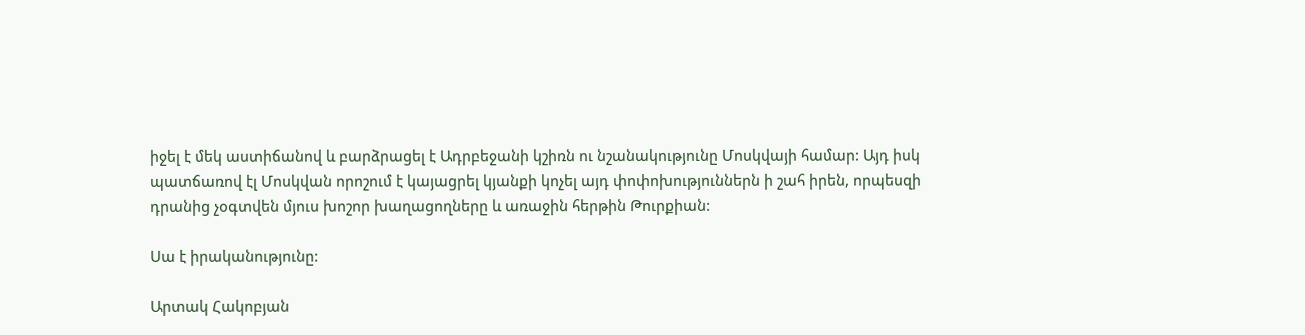իջել է մեկ աստիճանով և բարձրացել է Ադրբեջանի կշիռն ու նշանակությունը Մոսկվայի համար: Այդ իսկ պատճառով էլ Մոսկվան որոշում է կայացրել կյանքի կոչել այդ փոփոխություններն ի շահ իրեն, որպեսզի դրանից չօգտվեն մյուս խոշոր խաղացողները և առաջին հերթին Թուրքիան:

Սա է իրականությունը:

Արտակ Հակոբյան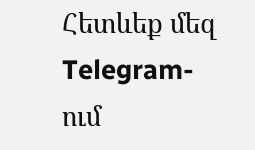Հետևեք մեզ Telegram-ում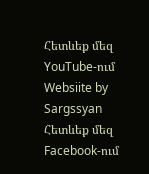Հետևեք մեզ YouTube-ում
Websiite by Sargssyan
Հետևեք մեզ Facebook-ում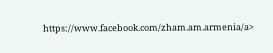https://www.facebook.com/zham.am.armenia/a>